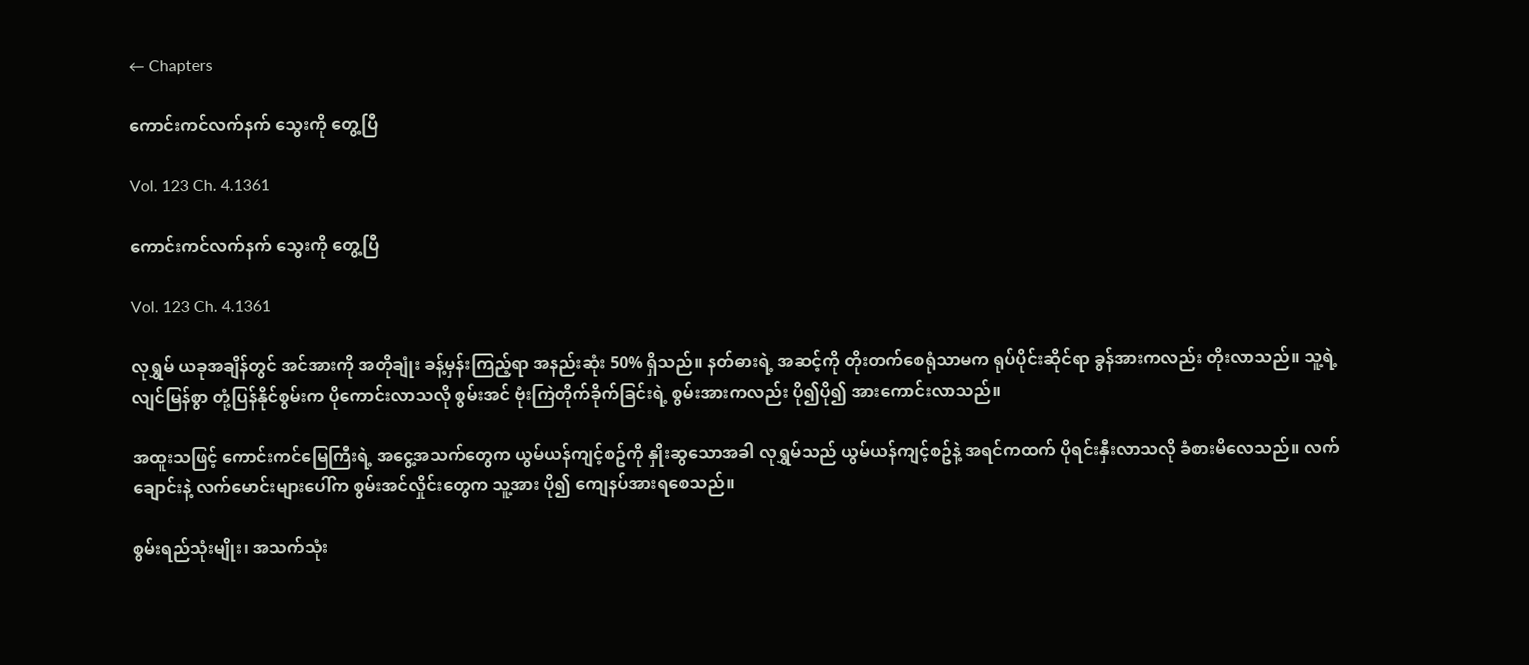← Chapters

ကောင်းကင်လက်နက် သွေးကို တွေ့ပြီ

Vol. 123 Ch. 4.1361

ကောင်းကင်လက်နက် သွေးကို တွေ့ပြီ

Vol. 123 Ch. 4.1361

လုရွှမ် ယခုအချိန်တွင် အင်အားကို အတိုချုံး ခန့်မှန်းကြည့်ရာ အနည်းဆုံး 50% ရှိသည်။ နတ်ဓားရဲ့ အဆင့်ကို တိုးတက်စေရုံသာမက ရုပ်ပိုင်းဆိုင်ရာ ခွန်အားကလည်း တိုးလာသည်။ သူ့ရဲ့ လျင်မြန်စွာ တုံ့ပြန်နိုင်စွမ်းက ပိုကောင်းလာသလို စွမ်းအင် ဗုံးကြဲတိုက်ခိုက်ခြင်းရဲ့ စွမ်းအားကလည်း ပို၍ပို၍ အားကောင်းလာသည်။

အထူးသဖြင့် ကောင်းကင်မြေကြီးရဲ့ အငွေ့အသက်တွေက ယွမ်ယန်ကျင့်စဥ်ကို နှိုးဆွသောအခါ လုရွှမ်သည် ယွမ်ယန်ကျင့်စဥ်နဲ့ အရင်ကထက် ပိုရင်းနှီးလာသလို ခံစားမိလေသည်။ လက်ချောင်းနဲ့ လက်မောင်းများပေါ်က စွမ်းအင်လှိုင်းတွေက သူ့အား ပို၍ ကျေနပ်အားရစေသည်။

စွမ်းရည်သုံးမျိုး၊ အသက်သုံး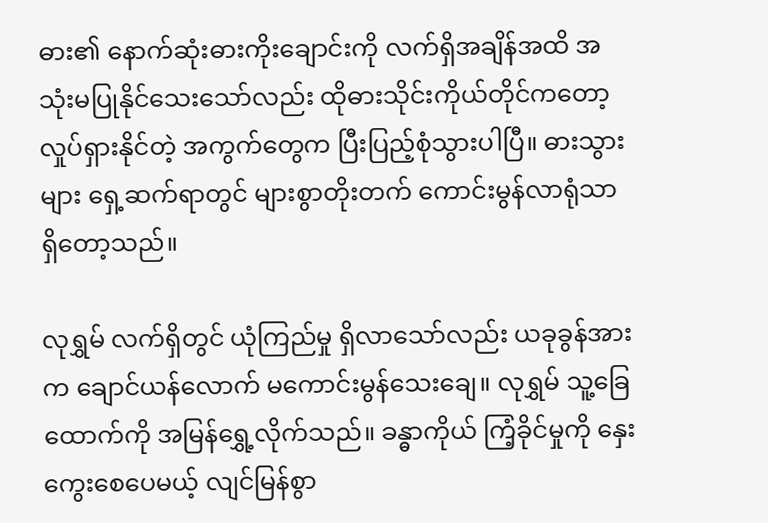ဓား၏ နောက်ဆုံးဓားကိုးချောင်းကို လက်ရှိအချိန်အထိ အသုံးမပြုနိုင်သေးသော်လည်း ထိုဓားသိုင်းကိုယ်တိုင်ကတော့ လှုပ်ရှားနိုင်တဲ့ အကွက်တွေက ပြီးပြည့်စုံသွားပါပြီ။ ဓားသွားများ ရှေ့ဆက်ရာတွင် များစွာတိုးတက် ကောင်းမွန်လာရုံသာ ရှိတော့သည်။

လုရွှမ် လက်ရှိတွင် ယုံကြည်မှု ရှိလာသော်လည်း ယခုခွန်အားက ချောင်ယန်လောက် မကောင်းမွန်သေးချေ။ လုရွှမ် သူ့ခြေထောက်ကို အမြန်ရွှေ့လိုက်သည်။ ခန္ဓာကိုယ် ကြံ့ခိုင်မှုကို နှေးကွေးစေပေမယ့် လျင်မြန်စွာ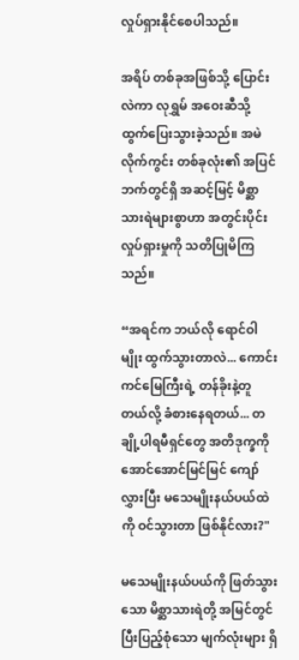လှုပ်ရှားနိုင်စေပါသည်။

အရိပ် တစ်ခုအဖြစ်သို့ ပြောင်းလဲကာ လုရွှမ် အဝေးဆီသို့ ထွက်ပြေးသွားခဲ့သည်။ အမဲလိုက်ကွင်း တစ်ခုလုံး၏ အပြင်ဘက်တွင်ရှိ အဆင့်မြင့် မိစ္ဆာသားရဲများစွာဟာ အတွင်းပိုင်း လှုပ်ရှားမှုကို သတိပြုမိကြသည်။

“အရင်က ဘယ်လို ရောင်ဝါမျိုး ထွက်သွားတာလဲ... ကောင်းကင်မြေကြီးရဲ့ တန်ခိုးနဲ့တူတယ်လို့ ခံစားနေရတယ်... တချို့ပါရမီရှင်တွေ အတိဒုက္ခကို အောင်အောင်မြင်မြင် ကျော်လွှားပြီး မသေမျိုးနယ်ပယ်ထဲကို ဝင်သွားတာ ဖြစ်နိုင်လား?"

မသေမျိုးနယ်ပယ်ကို ဖြတ်သွားသော မိစ္ဆာသားရဲတို့ အမြင်တွင် ပြီးပြည့်စုံသော မျက်လုံးများ ရှိ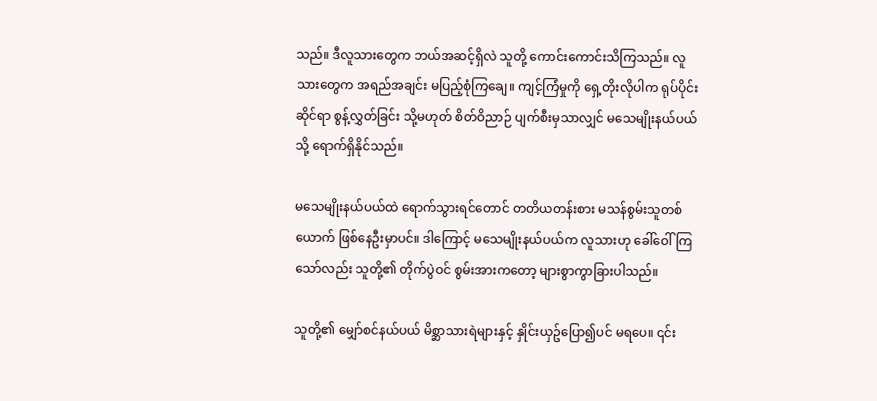သည်။ ဒီလူသားတွေက ဘယ်အဆင့်ရှိလဲ သူတို့ ကောင်းကောင်းသိကြသည်။ လူသားတွေက အရည်အချင်း မပြည့်စုံကြချေ။ ကျင့်ကြံမှုကို ရှေ့တိုးလိုပါက ရုပ်ပိုင်းဆိုင်ရာ စွန့်လွှတ်ခြင်း သို့မဟုတ် စိတ်ဝိညာဉ် ပျက်စီးမှသာလျှင် မသေမျိုးနယ်ပယ်သို့ ရောက်ရှိနိုင်သည်။

မသေမျိုးနယ်ပယ်ထဲ ရောက်သွားရင်တောင် တတိယတန်းစား မသန်စွမ်းသူတစ်ယောက် ဖြစ်နေဦးမှာပင်။ ဒါကြောင့် မသေမျိုးနယ်ပယ်က လူသားဟု ခေါ်ဝေါ်ကြသော်လည်း သူတို့၏ တိုက်ပွဲဝင် စွမ်းအားကတော့ များစွာကွာခြားပါသည်။

သူတို့၏ မျှော်စင်နယ်ပယ် မိစ္ဆာသားရဲများနှင့် နှိုင်းယှဥ်ပြော၍ပင် မရပေ။ ၎င်း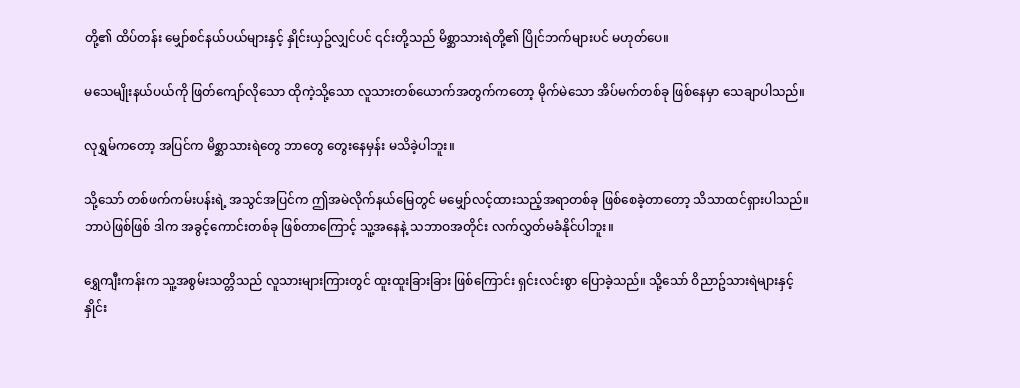တို့၏ ထိပ်တန်း မျှော်စင်နယ်ပယ်များနှင့် နှိုင်းယှဥ်လျှင်ပင် ၎င်းတို့သည် မိစ္ဆာသားရဲတို့၏ ပြိုင်ဘက်များပင် မဟုတ်ပေ။

မသေမျိုးနယ်ပယ်ကို ဖြတ်ကျော်လိုသော ထိုကဲ့သို့သော လူသားတစ်ယောက်အတွက်ကတော့ မိုက်မဲသော အိပ်မက်တစ်ခု ဖြစ်နေမှာ သေချာပါသည်။

လုရွှမ်ကတော့ အပြင်က မိစ္ဆာသားရဲတွေ ဘာတွေ တွေးနေမှန်း မသိခဲ့ပါဘူး။

သို့သော် တစ်ဖက်ကမ်းပန်းရဲ့ အသွင်အပြင်က ဤအမဲလိုက်နယ်မြေတွင် မမျှော်လင့်ထားသည့်အရာတစ်ခု ဖြစ်စေခဲ့တာတော့ သိသာထင်ရှားပါသည်။ ဘာပဲဖြစ်ဖြစ် ဒါက အခွင့်ကောင်းတစ်ခု ဖြစ်တာကြောင့် သူ့အနေနဲ့ သဘာဝအတိုင်း လက်လွှတ်မခံနိုင်ပါဘူး။

ရွှေကျီးကန်းက သူ့အစွမ်းသတ္တိသည် လူသားများကြားတွင် ထူးထူးခြားခြား ဖြစ်ကြောင်း ရှင်းလင်းစွာ ပြောခဲ့သည်။ သို့သော် ဝိညာဥ်သားရဲများနှင့် နှိုင်း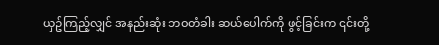ယှဥ်ကြည့်လျှင် အနည်းဆုံး ဘဝတံခါး ဆယ်ပေါက်ကို ဖွင့်ခြင်းက ၎င်းတို့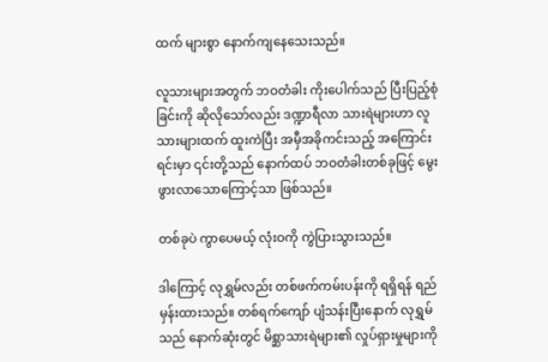ထက် များစွာ နောက်ကျနေသေးသည်။

လူသားများအတွက် ဘဝတံခါး ကိုးပေါက်သည် ပြီးပြည့်စုံခြင်းကို ဆိုလိုသော်လည်း ဒဏ္ဍာရီလာ သားရဲများဟာ လူသားများထက် ထူးကဲပြီး အမှီအခိုကင်းသည့် အကြောင်းရင်းမှာ ၎င်းတို့သည် နောက်ထပ် ဘဝတံခါးတစ်ခုဖြင့် မွေးဖွားလာသောကြောင့်သာ ဖြစ်သည်။

တစ်ခုပဲ ကွာပေမယ့် လုံးဝကို ကွဲပြားသွားသည်။

ဒါကြောင့် လုရွှမ်လည်း တစ်ဖက်ကမ်းပန်းကို ရရှိရန် ရည်မှန်းထားသည်။ တစ်ရက်ကျော် ပျံသန်းပြီးနောက် လုရွှမ်သည် နောက်ဆုံးတွင် မိစ္ဆာသားရဲများ၏ လှုပ်ရှားမှုများကို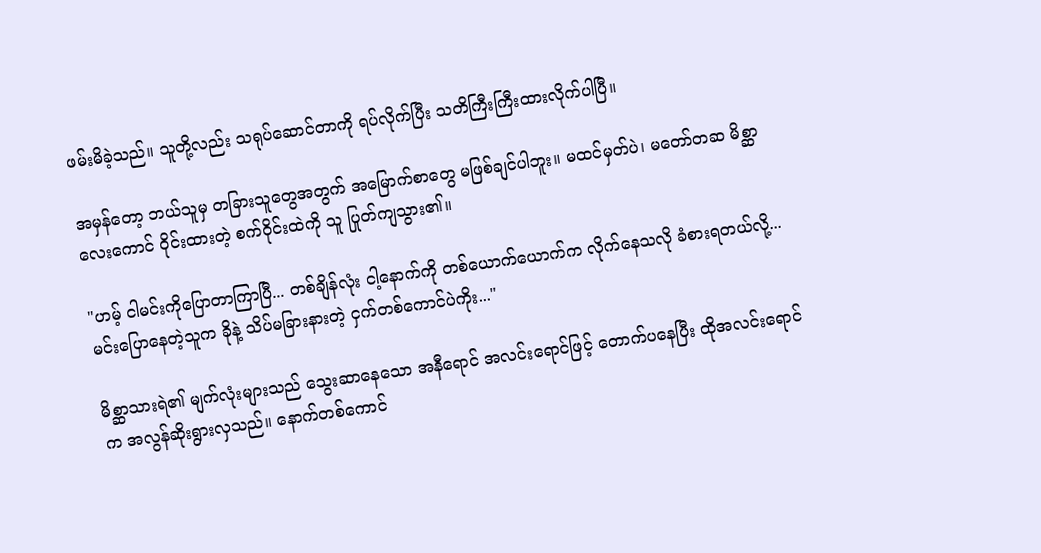ဖမ်းမိခဲ့သည်။ သူတို့လည်း သရုပ်ဆောင်တာကို ရပ်လိုက်ပြီး သတိကြီးကြီးထားလိုက်ပါပြီ။

အမှန်တော့ ဘယ်သူမှ တခြားသူတွေအတွက် အမြောက်စာတွေ မဖြစ်ချင်ပါဘူး။ မထင်မှတ်ပဲ၊ မတော်တဆ မိစ္ဆာလေးကောင် ဝိုင်းထားတဲ့ စက်ဝိုင်းထဲကို သူ ပြုတ်ကျသွား၏။

"ဟမ့် ငါမင်းကိုပြောတာကြာပြီ... တစ်ချိန်လုံး ငါ့နောက်ကို တစ်ယောက်ယောက်က လိုက်နေသလို ခံစားရတယ်လို့... မင်းပြောနေတဲ့သူက ခိုနဲ့ သိပ်မခြားနားတဲ့ ငှက်တစ်ကောင်ပဲကိုး..."

မိစ္ဆာသားရဲ၏ မျက်လုံးများသည် သွေးဆာနေသော အနီရောင် အလင်းရောင်ဖြင့် တောက်ပနေပြီး ထိုအလင်းရောင်က အလွန်ဆိုးရွားလှသည်။ နောက်တစ်ကောင်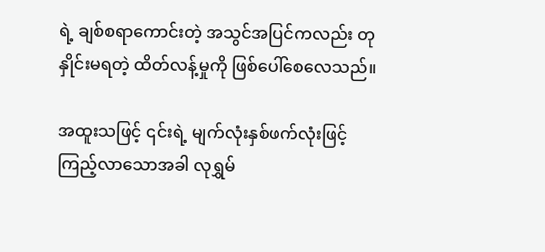ရဲ့ ချစ်စရာကောင်းတဲ့ အသွင်အပြင်ကလည်း တုနှိုင်းမရတဲ့ ထိတ်လန့်မှုကို ဖြစ်ပေါ်စေလေသည်။

အထူးသဖြင့် ၎င်းရဲ့ မျက်လုံးနှစ်ဖက်လုံးဖြင့် ကြည့်လာသောအခါ လုရွှမ်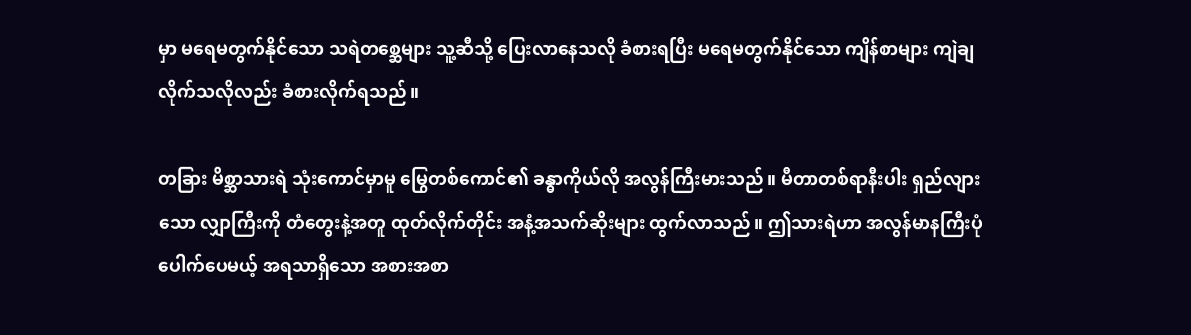မှာ မရေမတွက်နိုင်သော သရဲတစ္ဆေများ သူ့ဆီသို့ ပြေးလာနေသလို ခံစားရပြီး မရေမတွက်နိုင်သော ကျိန်စာများ ကျဲချလိုက်သလိုလည်း ခံစားလိုက်ရသည်။

တခြား မိစ္ဆာသားရဲ သုံးကောင်မှာမူ မြွေတစ်ကောင်၏ ခန္ဓာကိုယ်လို အလွန်ကြီးမားသည်။ မီတာတစ်ရာနီးပါး ရှည်လျားသော လျှာကြီးကို တံတွေးနဲ့အတူ ထုတ်လိုက်တိုင်း အနံ့အသက်ဆိုးများ ထွက်လာသည်။ ဤသားရဲဟာ အလွန်မာနကြီးပုံ ပေါက်ပေမယ့် အရသာရှိသော အစားအစာ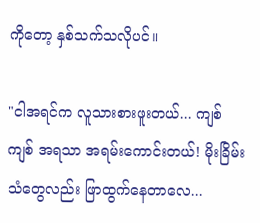ကိုတော့ နှစ်သက်သလိုပင်။

"ငါအရင်က လူသားစားဖူးတယ်... ကျစ် ကျစ် အရသာ အရမ်းကောင်းတယ်! မိုးခြိမ်းသံတွေလည်း ဖြာထွက်နေတာလေ...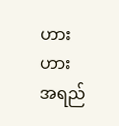ဟားဟား အရည်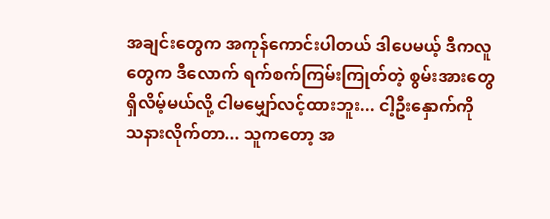အချင်းတွေက အကုန်ကောင်းပါတယ် ဒါပေမယ့် ဒီကလူတွေက ဒီလောက် ရက်စက်ကြမ်းကြုတ်တဲ့ စွမ်းအားတွေ ရှိလိမ့်မယ်လို့ ငါမမျှော်လင့်ထားဘူး... ငါ့ဦးနှောက်ကို သနားလိုက်တာ... သူကတော့ အ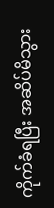ကိုက်ခံရပြီး အဆိပ်မိသွား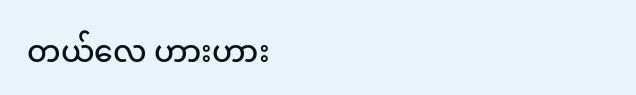တယ်လေ ဟားဟား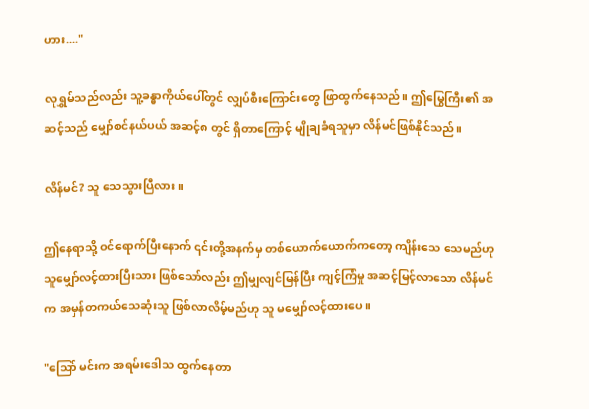ဟား...."

လုရွှမ်သည်လည်း သူ့ခန္ဓာကိုယ်ပေါ်တွင် လျှပ်စီးကြောင်းတွေ ဖြာထွက်နေသည်။ ဤမြွေကြီး၏ အဆင့်သည် မျှော်စင်နယ်ပယ် အဆင့်၈ တွင် ရှိတာကြောင့် မျိုချခံရသူမှာ လိန်မင်ဖြစ်နိုင်သည်။

လိန်မင်? သူ သေသွားပြီလား။

ဤနေရာသို့ ဝင်ရောက်ပြီးနောက် ၎င်းတို့အနက်မှ တစ်ယောက်ယောက်ကတော့ ကျိန်းသေ သေမည်ဟု သူမျှော်လင့်ထားပြီးသား ဖြစ်သော်လည်း ဤမျှလျင်မြန်ပြီး ကျင့်ကြံမှု အဆင့်မြင့်လာသော လိန်မင်က အမှန်တကယ်သေဆုံးသူ ဖြစ်လာလိမ့်မည်ဟု သူ မမျှော်လင့်ထားပေ။

"သြော် မင်းက အရမ်းဒေါသ ထွက်နေတာ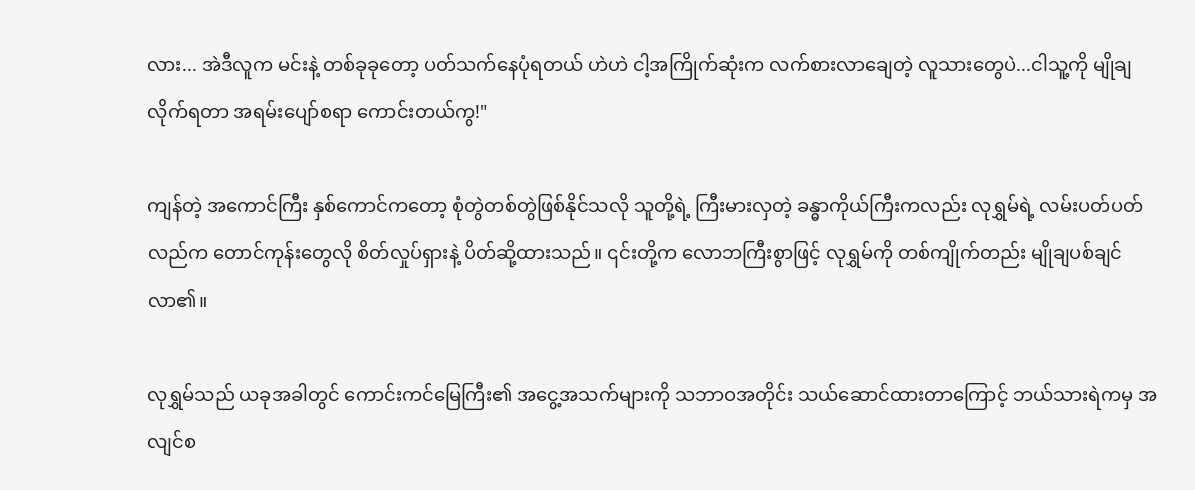လား... အဲဒီလူက မင်းနဲ့ တစ်ခုခုတော့ ပတ်သက်နေပုံရတယ် ဟဲဟဲ ငါ့အကြိုက်ဆုံးက လက်စားလာချေတဲ့ လူသားတွေပဲ...ငါသူ့ကို မျိုချလိုက်ရတာ အရမ်းပျော်စရာ ကောင်းတယ်ကွ!"

ကျန်တဲ့ အကောင်ကြီး နှစ်ကောင်ကတော့ စုံတွဲတစ်တွဲဖြစ်နိုင်သလို သူတို့ရဲ့ ကြီးမားလှတဲ့ ခန္ဓာကိုယ်ကြီးကလည်း လုရွှမ်ရဲ့ လမ်းပတ်ပတ်လည်က တောင်ကုန်းတွေလို စိတ်လှုပ်ရှားနဲ့ ပိတ်ဆို့ထားသည်။ ၎င်းတို့က လောဘကြီးစွာဖြင့် လုရွှမ်ကို တစ်ကျိုက်တည်း မျိုချပစ်ချင်လာ၏။

လုရွှမ်သည် ယခုအခါတွင် ကောင်းကင်မြေကြီး၏ အငွေ့အသက်များကို သဘာဝအတိုင်း သယ်ဆောင်ထားတာကြောင့် ဘယ်သားရဲကမှ အလျင်စ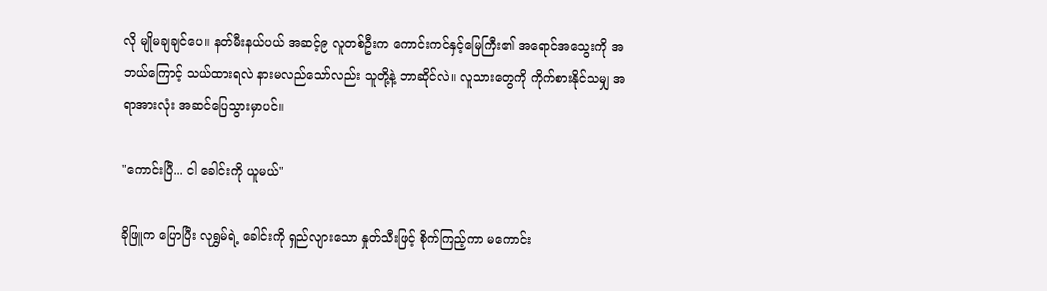လို မျိုမချချင်ပေ။ နတ်မီးနယ်ပယ် အဆင့်၉ လူတစ်ဦးက ကောင်းကင်နှင့်မြေကြီး၏ အရောင်အသွေးကို အဘယ်ကြောင့် သယ်ထားရလဲ နားမလည်သော်လည်း သူတို့နဲ့ ဘာဆိုင်လဲ။ လူသားတွေကို ကိုက်စားနိုင်သမျှ အရာအားလုံး အဆင်ပြေသွားမှာပင်။

"ကောင်းပြီ... ငါ ခေါင်းကို ယူမယ်"

ခိုဖြူက ပြောပြီး လုရွှမ်ရဲ့ ခေါင်းကို ရှည်လျားသော နှုတ်သီးဖြင့် စိုက်ကြည့်ကာ မကောင်း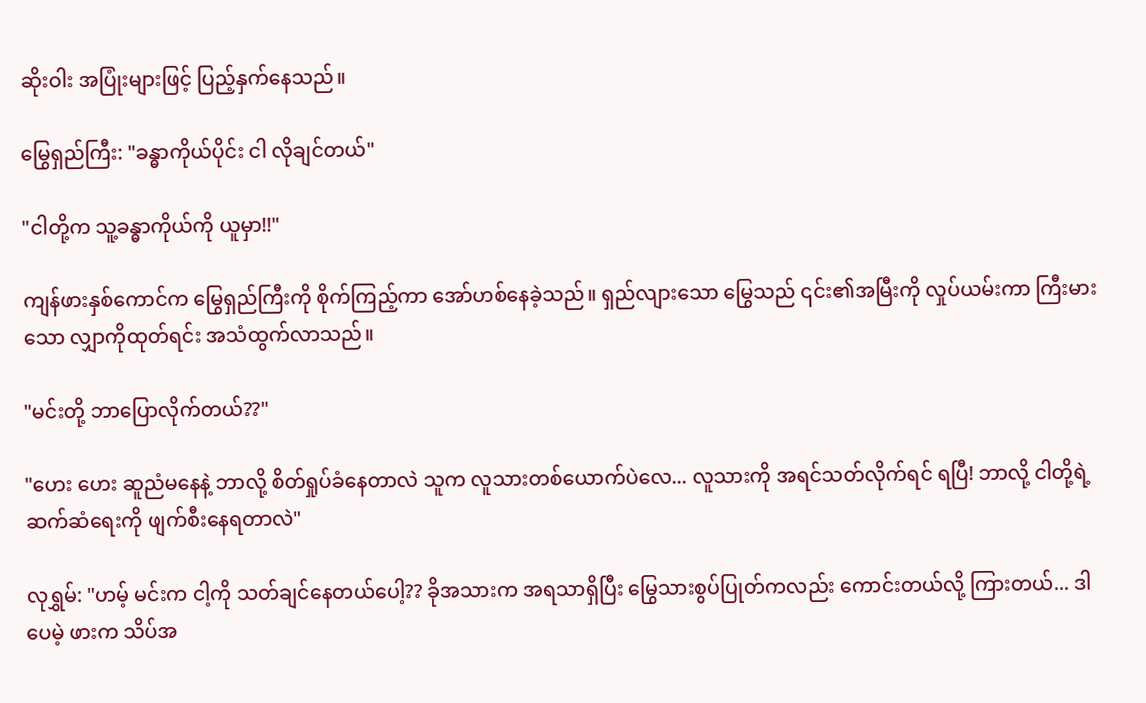ဆိုးဝါး အပြုံးများဖြင့် ပြည့်နှက်နေသည်။

မြွေရှည်ကြီး: "ခန္ဓာကိုယ်ပိုင်း ငါ လိုချင်တယ်"

"ငါတို့က သူ့ခန္ဓာကိုယ်ကို ယူမှာ!!"

ကျန်ဖားနှစ်ကောင်က မြွေရှည်ကြီးကို စိုက်ကြည့်ကာ အော်ဟစ်နေခဲ့သည်။ ရှည်လျားသော မြွေသည် ၎င်း၏အမြီးကို လှုပ်ယမ်းကာ ကြီးမားသော လျှာကိုထုတ်ရင်း အသံထွက်လာသည်။

"မင်းတို့ ဘာပြောလိုက်တယ်??"

"ဟေး ဟေး ဆူညံမနေနဲ့ ဘာလို့ စိတ်ရှုပ်ခံနေတာလဲ သူက လူသားတစ်ယောက်ပဲလေ... လူသားကို အရင်သတ်လိုက်ရင် ရပြီ! ဘာလို့ ငါတို့ရဲ့ ဆက်ဆံရေးကို ဖျက်စီးနေရတာလဲ"

လုရွှမ်: "ဟမ့် မင်းက ငါ့ကို သတ်ချင်နေတယ်ပေါ့?? ခိုအသားက အရသာရှိပြီး မြွေသားစွပ်ပြုတ်ကလည်း ကောင်းတယ်လို့ ကြားတယ်... ဒါပေမဲ့ ဖားက သိပ်အ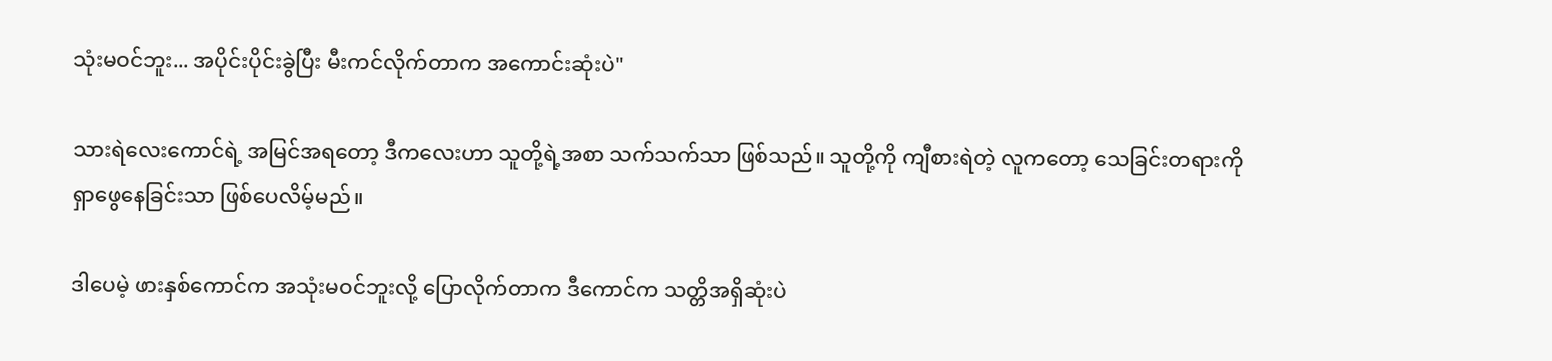သုံးမဝင်ဘူး... အပိုင်းပိုင်းခွဲပြီး မီးကင်လိုက်တာက အကောင်းဆုံးပဲ"

သားရဲလေးကောင်ရဲ့ အမြင်အရတော့ ဒီကလေးဟာ သူတို့ရဲ့အစာ သက်သက်သာ ဖြစ်သည်။ သူတို့ကို ကျီစားရဲတဲ့ လူကတော့ သေခြင်းတရားကို ရှာဖွေနေခြင်းသာ ဖြစ်ပေလိမ့်မည်။

ဒါပေမဲ့ ဖားနှစ်ကောင်က အသုံးမဝင်ဘူးလို့ ပြောလိုက်တာက ဒီကောင်က သတ္တိအရှိဆုံးပဲ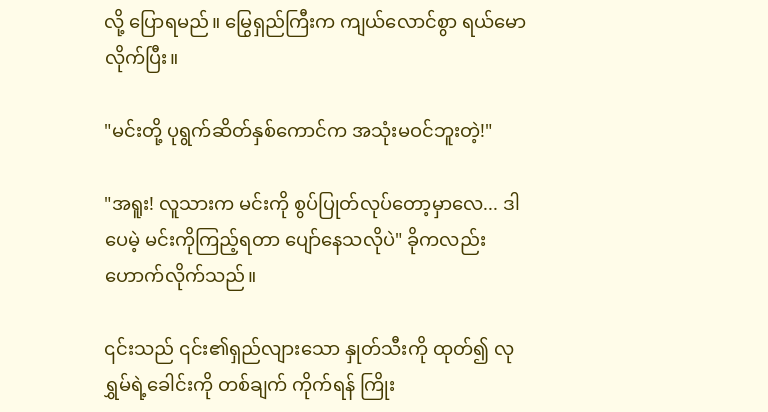လို့ ပြောရမည်။ မြွေရှည်ကြီးက ကျယ်လောင်စွာ ရယ်မောလိုက်ပြီး။

"မင်းတို့ ပုရွက်ဆိတ်နှစ်ကောင်က အသုံးမဝင်ဘူးတဲ့!"

"အရူး! လူသားက မင်းကို စွပ်ပြုတ်လုပ်တော့မှာလေ... ဒါပေမဲ့ မင်းကိုကြည့်ရတာ ပျော်နေသလိုပဲ" ခိုကလည်း ဟောက်လိုက်သည်။

၎င်းသည် ၎င်း၏ရှည်လျားသော နှုတ်သီးကို ထုတ်၍ လုရွှမ်ရဲ့ခေါင်းကို တစ်ချက် ကိုက်ရန် ကြိုး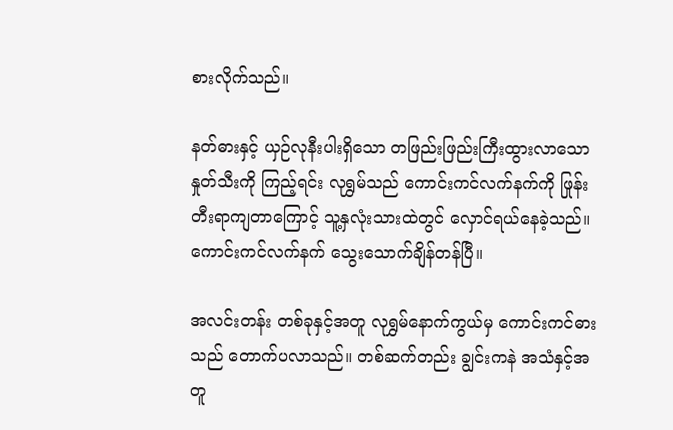စားလိုက်သည်။

နတ်ဓားနှင့် ယှဉ်လုနီးပါးရှိသော တဖြည်းဖြည်းကြီးထွားလာသော နှုတ်သီးကို ကြည့်ရင်း လုရွှမ်သည် ကောင်းကင်လက်နက်ကို ဖြုန်းတီးရာကျတာကြောင့် သူ့နှလုံးသားထဲတွင် လှောင်ရယ်နေခဲ့သည်။ ကောင်းကင်လက်နက် သွေးသောက်ချိန်တန်ပြီ။

အလင်းတန်း တစ်ခုနှင့်အတူ လုရွှမ်နောက်ကွယ်မှ ကောင်းကင်ဓားသည် တောက်ပလာသည်။ တစ်ဆက်တည်း ချွင်းကနဲ အသံနှင့်အတူ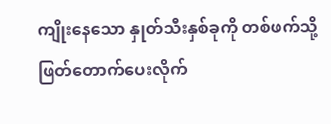ကျိုးနေသော နှုတ်သီးနှစ်ခုကို တစ်ဖက်သို့ ဖြတ်တောက်ပေးလိုက်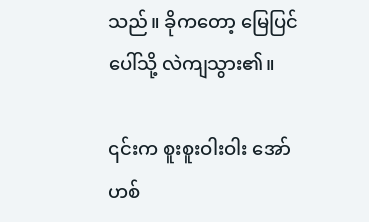သည်။ ခိုကတော့ မြေပြင်ပေါ်သို့ လဲကျသွား၏။

၎င်းက စူးစူးဝါးဝါး အော်ဟစ်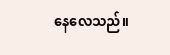နေလေသည်။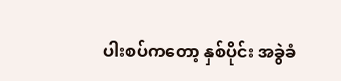ပါးစပ်ကတော့ နှစ်ပိုင်း အခွဲခံ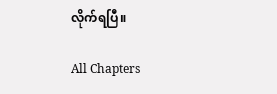လိုက်ရပြီ။

All Chapters